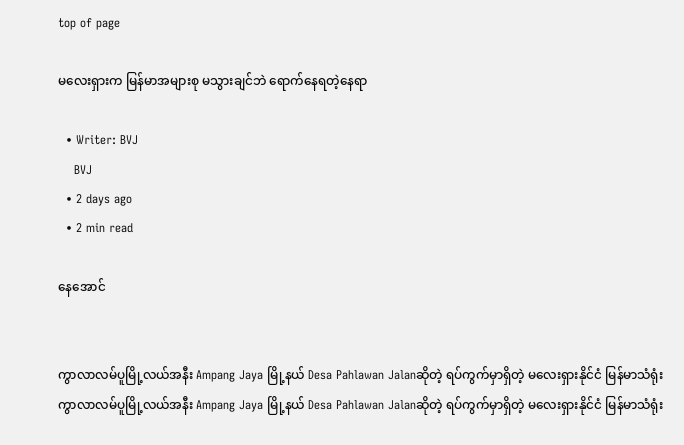top of page

မလေးရှားက မြန်မာအများစု မသွားချင်ဘဲ ရောက်နေရတဲ့နေရာ

  • Writer: BVJ
    BVJ
  • 2 days ago
  • 2 min read

နေအောင်


ကွာလာလမ်ပူမြို့လယ်အနီး Ampang Jaya မြို့နယ် Desa Pahlawan Jalanဆိုတဲ့ ရပ်ကွက်မှာရှိတဲ့ မလေးရှားနိုင်ငံ မြန်မာသံရုံး
ကွာလာလမ်ပူမြို့လယ်အနီး Ampang Jaya မြို့နယ် Desa Pahlawan Jalanဆိုတဲ့ ရပ်ကွက်မှာရှိတဲ့ မလေးရှားနိုင်ငံ မြန်မာသံရုံး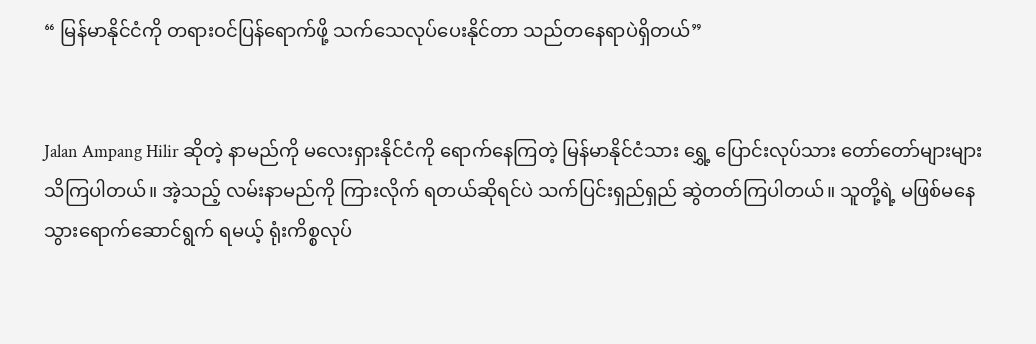“ မြန်မာနိုင်ငံကို တရားဝင်ပြန်ရောက်ဖို့ သက်သေလုပ်ပေးနိုင်တာ သည်တနေရာပဲရှိတယ်”


Jalan Ampang Hilir ဆိုတဲ့ နာမည်ကို မလေးရှားနိုင်ငံကို ရောက်နေကြတဲ့ မြန်မာနိုင်ငံသား ရွှေ့ ပြောင်းလုပ်သား တော်တော်များများ သိကြပါတယ်။ အဲ့သည့် လမ်းနာမည်ကို ကြားလိုက် ရတယ်ဆိုရင်ပဲ သက်ပြင်းရှည်ရှည် ဆွဲတတ်ကြပါတယ်။ သူတို့ရဲ့ မဖြစ်မနေ သွားရောက်ဆောင်ရွက် ရမယ့် ရုံးကိစ္စလုပ်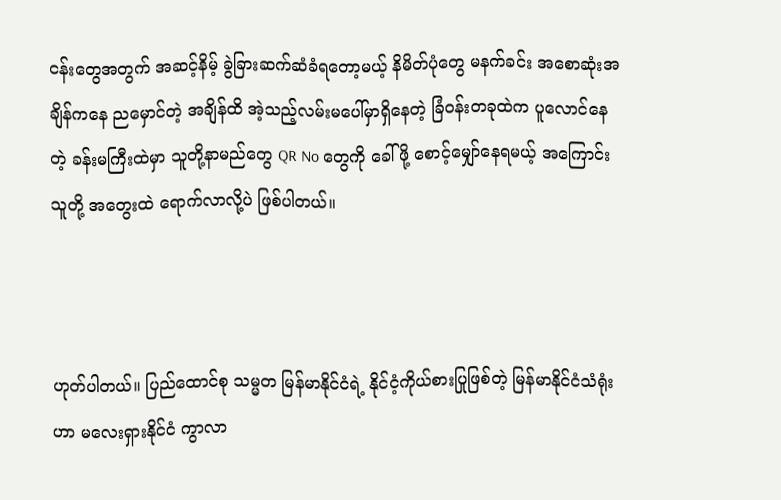ငန်းတွေအတွက် အဆင့်နိမ့် ခွဲခြားဆက်ဆံခံရတော့မယ့် နိမိတ်ပုံတွေ မနက်ခင်း အစောဆုံးအချိန်ကနေ ညမှောင်တဲ့ အချိန်ထိ အဲ့သည့်လမ်းမပေါ်မှာရှိနေတဲ့ ခြံဝန်းတခုထဲက ပူလောင်နေတဲ့ ခန်းမကြီးထဲမှာ သူတို့နာမည်တွေ QR No တွေကို ခေါ်ဖို့ စောင့်မျှော်နေရမယ့် အကြောင်း သူတို့ အတွေးထဲ ရောက်လာလို့ပဲ ဖြစ်ပါတယ်။



ဟုတ်ပါတယ်။ ပြည်ထောင်စု သမ္မတ မြန်မာနိုင်ငံရဲ့ နိုင်ငံ့ကိုယ်စားပြုဖြစ်တဲ့ မြန်မာနိုင်ငံသံရုံးဟာ မလေးရှားနိုင်ငံ ကွာလာ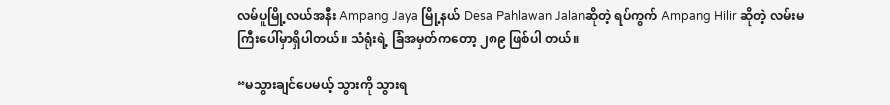လမ်ပူမြို့လယ်အနီး Ampang Jaya မြို့နယ် Desa Pahlawan Jalanဆိုတဲ့ ရပ်ကွက် Ampang Hilir ဆိုတဲ့ လမ်းမကြီးပေါ်မှာရှိပါတယ်။ သံရုံးရဲ့ ခြံအမှတ်ကတော့ ၂၈၉ ဖြစ်ပါ တယ်။

“မသွားချင်ပေမယ့် သွားကို သွားရ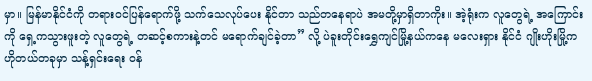မှာ။ မြန်မာနိုင်ငံကို တရားဝင်ပြန်ရောက်ဖို့ သက်သေလုပ်ပေး နိုင်တာ သည်တနေရာပဲ အမတို့မှာရှိတာကိုး။ အဲ့ရုံးက လူတွေရဲ့ အကြောင်းကို ရှေ့ကသွားဖူးတဲ့ လူတွေရဲ့ တဆင့်စကားနဲ့တင် မရောက်ချင်ခဲ့တာ” လို့ ပဲခူးတိုင်းရွှေကျင်မြို့နယ်ကနေ မလေးရှား နိုင်ငံ ဂျိုးဟိုးမြို့က ဟိုတယ်တခုမှာ သန့်ရှင်းရေး ဝန်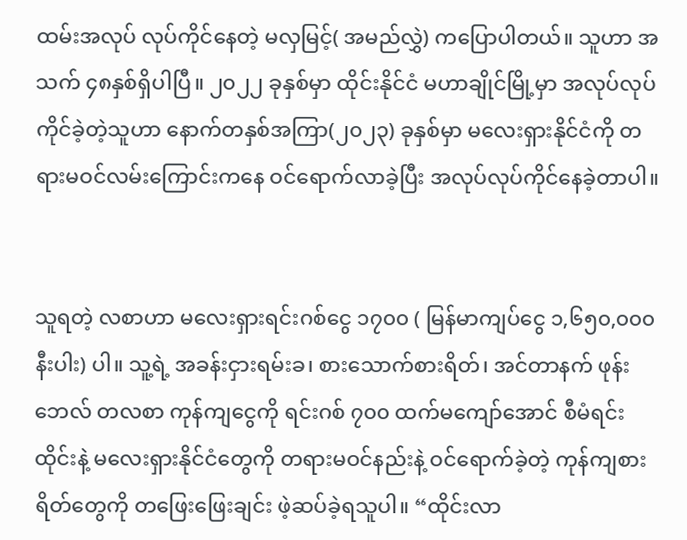ထမ်းအလုပ် လုပ်ကိုင်နေတဲ့ မလှမြင့်( အမည်လွှဲ) ကပြောပါတယ်။ သူဟာ အသက် ၄၈နှစ်ရှိပါပြီ။ ၂၀၂၂ ခုနှစ်မှာ ထိုင်းနိုင်ငံ မဟာချိုင်မြို့မှာ အလုပ်လုပ်ကိုင်ခဲ့တဲ့သူဟာ နောက်တနှစ်အကြာ(၂၀၂၃) ခုနှစ်မှာ မလေးရှားနိုင်ငံကို တရားမဝင်လမ်းကြောင်းကနေ ဝင်ရောက်လာခဲ့ပြီး အလုပ်လုပ်ကိုင်နေခဲ့တာပါ။


သူရတဲ့ လစာဟာ မလေးရှားရင်းဂစ်ငွေ ၁၇၀၀ ( မြန်မာကျပ်ငွေ ၁,၆၅၀,၀၀၀ နီးပါး) ပါ။ သူ့ရဲ့ အခန်းငှားရမ်းခ၊ စားသောက်စားရိတ်၊ အင်တာနက် ဖုန်းဘေလ် တလစာ ကုန်ကျငွေကို ရင်းဂစ် ၇၀၀ ထက်မကျော်အောင် စီမံရင်း ထိုင်းနဲ့ မလေးရှားနိုင်ငံတွေကို တရားမဝင်နည်းနဲ့ ဝင်ရောက်ခဲ့တဲ့ ကုန်ကျစားရိတ်တွေကို တဖြေးဖြေးချင်း ဖဲ့ဆပ်ခဲ့ရသူပါ။ “ထိုင်းလာ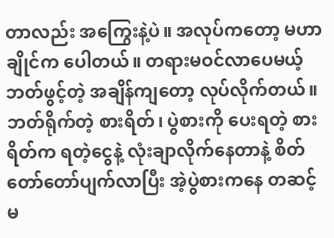တာလည်း အကြွေးနဲ့ပဲ။ အလုပ်ကတော့ မဟာချိုင်က ပေါတယ်။ တရားမဝင်လာပေမယ့် ဘတ်ဖွင့်တဲ့ အချိန်ကျတော့ လုပ်လိုက်တယ်။ ဘတ်ရိုက်တဲ့ စားရိတ်၊ ပွဲစားကို ပေးရတဲ့ စားရိတ်က ရတဲ့ငွေနဲ့ လုံးချာလိုက်နေတာနဲ့ စိတ်တော်တော်ပျက်လာပြီး အဲ့ပွဲစားကနေ တဆင့် မ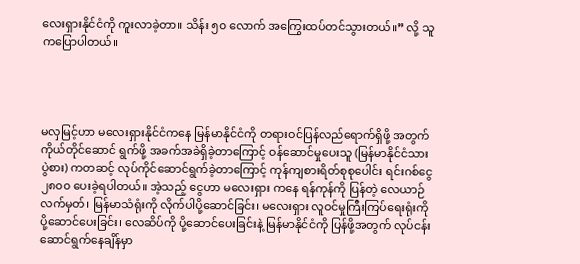လေးရှားနိုင်ငံကို ကူးလာခဲ့တာ။ သိန်း ၅၀ လောက် အကြွေးထပ်တင်သွားတယ်။” လို့ သူကပြောပါတယ်။




မလှမြင့်ဟာ မလေးရှားနိုင်ငံကနေ မြန်မာနိုင်ငံကို တရားဝင်ပြန်လည်ရောက်ရှိဖို့ အတွက် ကိုယ်တိုင်ဆောင် ရွက်ဖို့ အခက်အခဲရှိခဲ့တာကြောင့် ဝန်ဆောင်မှုပေးသူ (မြန်မာနိုင်ငံသား ပွဲစား) ကတဆင့် လုပ်ကိုင်ဆောင်ရွက်ခဲ့တာကြောင့် ကုန်ကျစားရိတ်စုစုပေါင်း ရင်းဂစ်ငွေ ၂၈၀၀ ပေးခဲ့ရပါတယ်။ အဲ့သည့် ငွေဟာ မလေးရှား ကနေ ရန်ကုန်ကို ပြန်တဲ့ လေယာဉ်လက်မှတ်၊ မြန်မာသံရုံးကို လိုက်ပါပို့ဆောင်ခြင်း၊ မလေးရှား လူဝင်မှုကြီးကြပ်ရေးရုံးကို ပို့ဆောင်ပေးခြင်း၊ လေဆိပ်ကို ပို့ဆောင်ပေးခြင်းနဲ့ မြန်မာနိုင်ငံကို ပြန်ဖို့အတွက် လုပ်ငန်းဆောင်ရွက်နေချိန်မှာ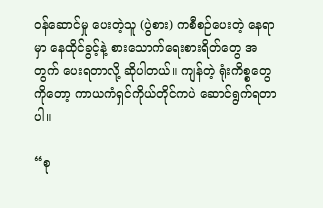ဝန်ဆောင်မှု ပေးတဲ့သူ (ပွဲစား) ကစီစဉ်ပေးတဲ့ နေရာမှာ နေထိုင်ခွင့်နဲ့ စားသောက်ရေးစားရိတ်တွေ အတွက် ပေးရတာလို့ ဆိုပါတယ်။ ကျန်တဲ့ ရုံးကိစ္စတွေကိုတော့ ကာယကံရှင်ကိုယ်တိုင်ကပဲ ဆောင်ရွက်ရတာပါ။

“စု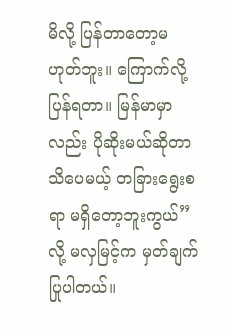မိလို့ ပြန်တာတော့မဟုတ်ဘူး။ ကြောက်လို့ပြန်ရတာ။ မြန်မာမှာလည်း ပိုဆိုးမယ်ဆိုတာ သိပေမယ့် တခြားရွေးစရာ မရှိတော့ဘူးကွယ်” လို့ မလှမြင့်က မှတ်ချက်ပြုပါတယ်။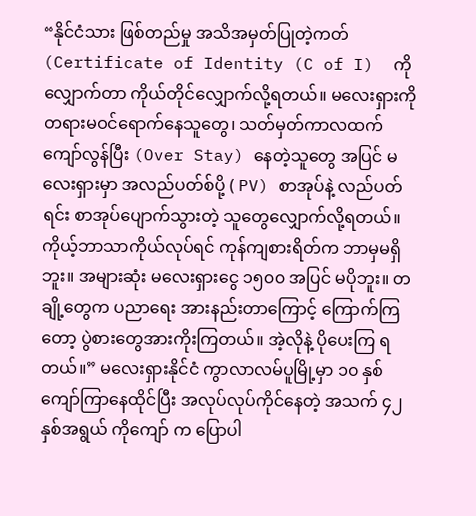“နိုင်ငံသား ဖြစ်တည်မှု အသိအမှတ်ပြုတဲ့ကတ် (Certificate of Identity (C of I)  ကိုလျှောက်တာ ကိုယ်တိုင်လျှောက်လို့ရတယ်။ မလေးရှားကို တရားမဝင်ရောက်နေသူတွေ၊ သတ်မှတ်ကာလထက် ကျော်လွန်ပြီး (Over Stay) နေတဲ့သူတွေ အပြင် မလေးရှားမှာ အလည်ပတ်စ်ပို့ ( PV) စာအုပ်နဲ့ လည်ပတ်ရင်း စာအုပ်ပျောက်သွားတဲ့ သူတွေလျှောက်လို့ရတယ်။ ကိုယ့်ဘာသာကိုယ်လုပ်ရင် ကုန်ကျစားရိတ်က ဘာမှမရှိဘူး။ အများဆုံး မလေးရှားငွေ ၁၅၀၀ အပြင် မပိုဘူး။ တချို့တွေက ပညာရေး အားနည်းတာကြောင့် ကြောက်ကြတော့ ပွဲစားတွေအားကိုးကြတယ်။ အဲ့လိုနဲ့ ပိုပေးကြ ရတယ်။” မလေးရှားနိုင်ငံ ကွာလာလမ်ပူမြို့မှာ ၁၀ နှစ်ကျော်ကြာနေထိုင်ပြီး အလုပ်လုပ်ကိုင်နေတဲ့ အသက် ၄၂ နှစ်အရွယ် ကိုကျော် က ပြောပါ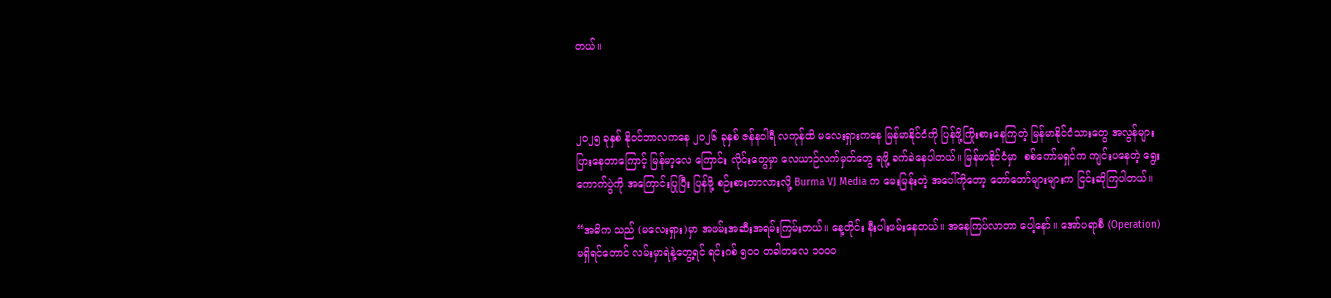တယ်။



၂၀၂၅ ခုနှစ် နိုဝင်ဘာလကနေ ၂၀၂၆ ခုနှစ် ဇန်နဝါရီ လကုန်ထိ မလေးရှားကနေ မြန်မာနိုင်ငံကို ပြန်ဖို့ကြိုးစားနေကြတဲ့ မြန်မာနိုင်ငံသားတွေ အလွန်များပြားနေတာကြောင့် မြန်မာ့လေ ကြောင်း လိုင်းတွေမှာ လေယာဉ်လက်မှတ်တွေ ရဖို့ ခက်ခဲနေပါတယ်။ မြန်မာနိုင်ငံမှာ  စစ်ကော်မရှင်က ကျင်းပနေတဲ့ ရွေးကောက်ပွဲကို အကြောင်းပြုပြီး ပြန်ဖို့ စဉ်းစားတာလားလို့ Burma VJ Media က မေးမြန်းတဲ့ အပေါ်ကိုတော့ တော်တော်များများက ငြင်းဆိုကြပါတယ်။

“အဓိက သည် (မလေးရှား)မှာ အဖမ်းအဆီးအရမ်းကြမ်းတယ်။ နေ့တိုင်း နီးပါးဖမ်းနေတယ်။ အနေကြပ်လာတာ ပေါ့နော်။ အော်ပရာစီ (Operation) မရှိရင်တောင် လမ်းမှာရဲနဲ့တွေ့ရင် ရင်းဂစ် ၅၀၀ တခါတလေ ၁၀၀၀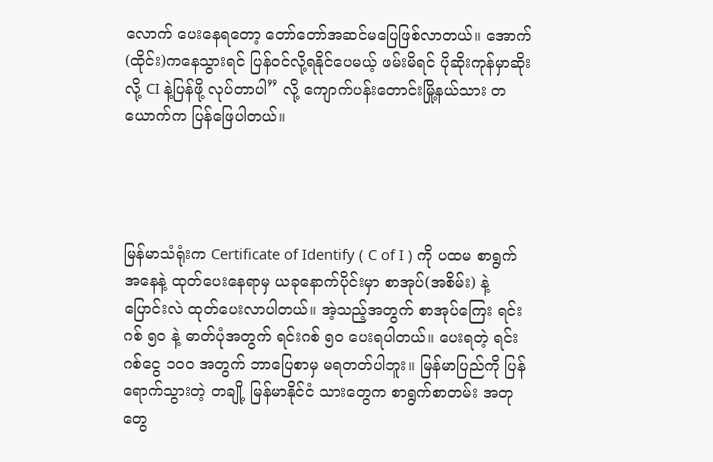လောက် ပေးနေရတော့ တော်တော်အဆင်မပြေဖြစ်လာတယ်။ အောက်(ထိုင်း)ကနေသွားရင် ပြန်ဝင်လို့ရနိုင်ပေမယ့် ဖမ်းမိရင် ပိုဆိုးကုန်မှာဆိုးလို့ CI နဲ့ပြန်ဖို့ လုပ်တာပါ” လို့ ကျောက်ပန်းတောင်းမြို့နယ်သား တယောက်က ပြန်ဖြေပါတယ်။




မြန်မာသံရုံးက Certificate of Identify ( C of I ) ကို ပထမ စာရွက်အနေနဲ့ ထုတ်ပေးနေရာမှ ယခုနောက်ပိုင်းမှာ စာအုပ်(အစိမ်း) နဲ့ ပြောင်းလဲ ထုတ်ပေးလာပါတယ်။ အဲ့သည့်အတွက် စာအုပ်ကြေး ရင်းဂစ် ၅၀ နဲ့ ဓာတ်ပုံအတွက် ရင်းဂစ် ၅၀ ပေးရပါတယ်။ ပေးရတဲ့ ရင်းဂစ်ငွေ ၁၀၀ အတွက် ဘာပြေစာမှ မရတတ်ပါဘူး။ မြန်မာပြည်ကို ပြန်ရောက်သွားတဲ့ တချို့ မြန်မာနိုင်ငံ သားတွေက စာရွက်စာတမ်း အတုတွေ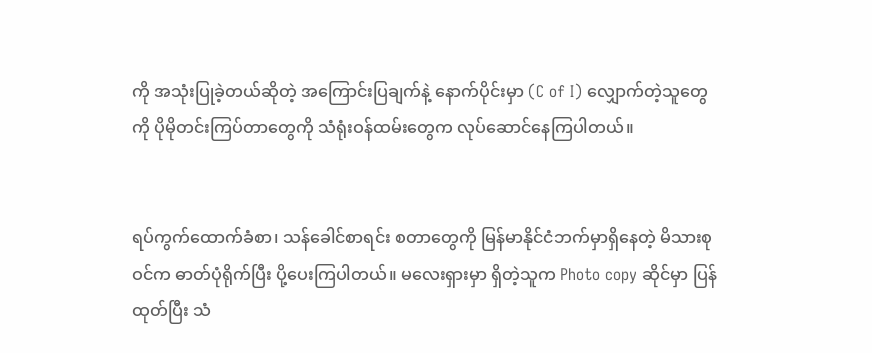ကို အသုံးပြုခဲ့တယ်ဆိုတဲ့ အကြောင်းပြချက်နဲ့ နောက်ပိုင်းမှာ (C of I) လျှောက်တဲ့သူတွေကို ပိုမိုတင်းကြပ်တာတွေကို သံရုံးဝန်ထမ်းတွေက လုပ်ဆောင်နေကြပါတယ်။


ရပ်ကွက်ထောက်ခံစာ၊ သန်ခေါင်စာရင်း စတာတွေကို မြန်မာနိုင်ငံဘက်မှာရှိနေတဲ့ မိသားစုဝင်က ဓာတ်ပုံရိုက်ပြီး ပို့ပေးကြပါတယ်။ မလေးရှားမှာ ရှိတဲ့သူက Photo copy ဆိုင်မှာ ပြန်ထုတ်ပြီး သံ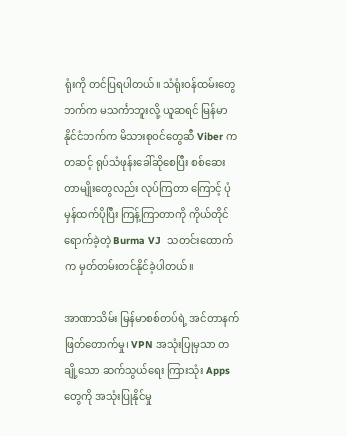ရုံးကို တင်ပြရပါတယ်။ သံရုံးဝန်ထမ်းတွေဘက်က မသင်္ကာဘူးလို့ ယူဆရင် မြန်မာနိုင်ငံဘက်က မိသားစုဝင်တွေဆီ Viber ကတဆင့် ရုပ်သံဖုန်းခေါ်ဆိုစေပြီး စစ်ဆေးတာမျိုးတွေလည်း လုပ်ကြတာ ကြောင့် ပုံမှန်ထက်ပိုပြီး ကြန့်ကြာတာကို ကိုယ်တိုင်ရောက်ခဲ့တဲ့ Burma VJ  သတင်းထောက်က မှတ်တမ်းတင်နိုင်ခဲ့ပါတယ်။

အာဏာသိမ်း မြန်မာစစ်တပ်ရဲ့ အင်တာနက် ဖြတ်တောက်မှု၊ VPN အသုံးပြုမှသာ တချို့သော ဆက်သွယ်ရေး ကြားသုံး Apps တွေကို အသုံးပြုနိုင်မှု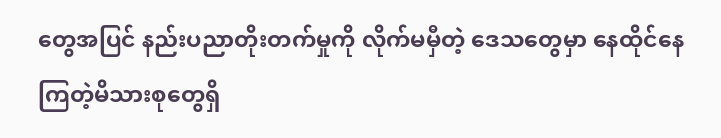တွေအပြင် နည်းပညာတိုးတက်မှုကို လိုက်မမှီတဲ့ ဒေသတွေမှာ နေထိုင်နေကြတဲ့မိသားစုတွေရှိ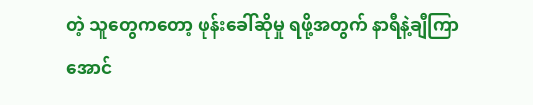တဲ့ သူတွေကတော့ ဖုန်းခေါ်ဆိုမှု ရဖို့အတွက် နာရီနဲ့ချီကြာအောင်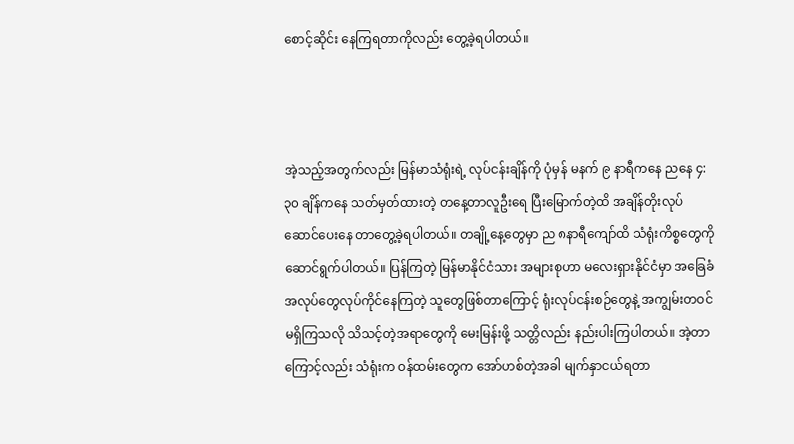စောင့်ဆိုင်း နေကြရတာကိုလည်း တွေ့ခဲ့ရပါတယ်။



အဲ့သည့်အတွက်လည်း မြန်မာသံရုံးရဲ့ လုပ်ငန်းချိန်ကို ပုံမှန် မနက် ၉ နာရီကနေ ညနေ ၄:၃၀ ချိန်ကနေ သတ်မှတ်ထားတဲ့ တနေ့တာလူဦးရေ ပြီးမြောက်တဲ့ထိ အချိန်တိုးလုပ် ဆောင်ပေးနေ တာတွေ့ခဲ့ရပါတယ်။ တချို့နေ့တွေမှာ ည ၈နာရီကျော်ထိ သံရုံးကိစ္စတွေကို ဆောင်ရွက်ပါတယ်။ ပြန်ကြတဲ့ မြန်မာနိုင်ငံသား အများစုဟာ မလေးရှားနိုင်ငံမှာ အခြေခံအလုပ်တွေလုပ်ကိုင်နေကြတဲ့ သူတွေဖြစ်တာကြောင့် ရုံးလုပ်ငန်းစဉ်တွေနဲ့ အကျွမ်းတဝင်မရှိကြသလို သိသင့်တဲ့အရာတွေကို မေးမြန်းဖို့ သတ္တိလည်း နည်းပါးကြပါတယ်။ အဲ့တာကြောင့်လည်း သံရုံးက ဝန်ထမ်းတွေက အော်ဟစ်တဲ့အခါ မျက်နှာငယ်ရတာ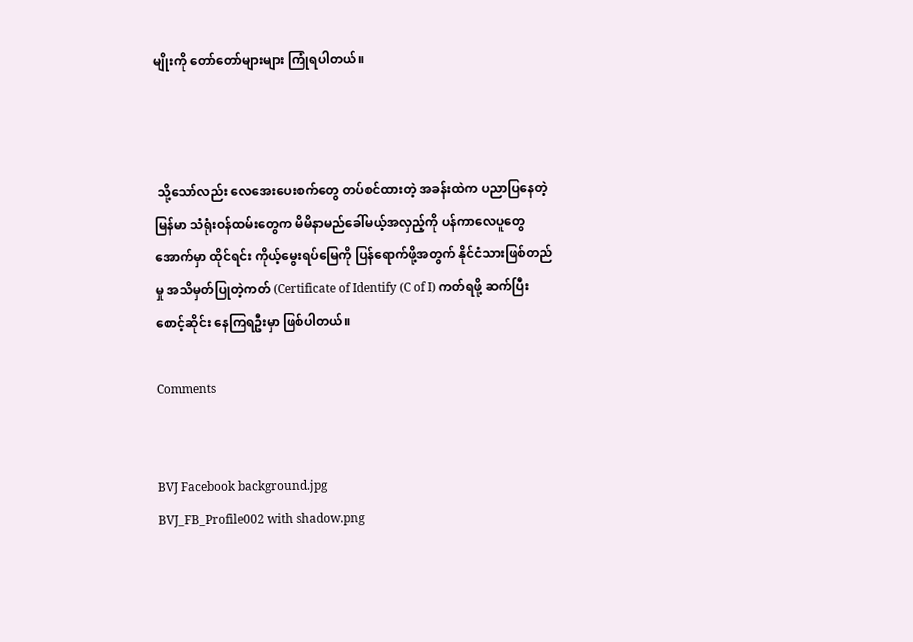မျိုးကို တော်တော်များများ ကြုံရပါတယ်။



 သို့သော်လည်း လေအေးပေးစက်တွေ တပ်စင်ထားတဲ့ အခန်းထဲက ပညာပြနေတဲ့ မြန်မာ သံရုံးဝန်ထမ်းတွေက မိမိနာမည်ခေါ်မယ့်အလှည့်ကို ပန်ကာလေပူတွေအောက်မှာ ထိုင်ရင်း ကိုယ့်မွေးရပ်မြေကို ပြန်ရောက်ဖို့အတွက် နိုင်ငံသားဖြစ်တည်မှု အသိမှတ်ပြုတဲ့ကတ် (Certificate of Identify (C of I) ကတ်ရဖို့ ဆက်ပြီး စောင့်ဆိုင်း နေကြရဦးမှာ ဖြစ်ပါတယ်။

Comments


BVJ Facebook background.jpg
BVJ_FB_Profile002 with shadow.png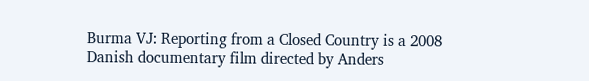Burma VJ: Reporting from a Closed Country is a 2008 Danish documentary film directed by Anders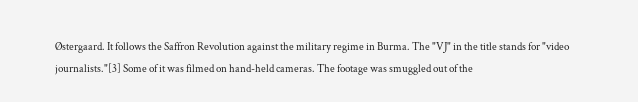Østergaard. It follows the Saffron Revolution against the military regime in Burma. The "VJ" in the title stands for "video journalists."[3] Some of it was filmed on hand-held cameras. The footage was smuggled out of the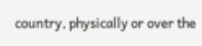country, physically or over the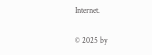Internet.

© 2025 by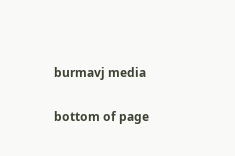burmavj media

bottom of page